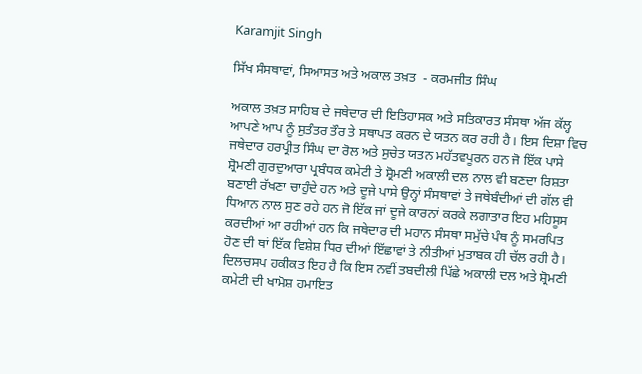Karamjit Singh

ਸਿੱਖ ਸੰਸਥਾਵਾਂ, ਸਿਆਸਤ ਅਤੇ ਅਕਾਲ ਤਖ਼ਤ  - ਕਰਮਜੀਤ ਸਿੰਘ

ਅਕਾਲ ਤਖ਼ਤ ਸਾਹਿਬ ਦੇ ਜਥੇਦਾਰ ਦੀ ਇਤਿਹਾਸਕ ਅਤੇ ਸਤਿਕਾਰਤ ਸੰਸਥਾ ਅੱਜ ਕੱਲ੍ਹ ਆਪਣੇ ਆਪ ਨੂੰ ਸੁਤੰਤਰ ਤੌਰ ਤੇ ਸਥਾਪਤ ਕਰਨ ਦੇ ਯਤਨ ਕਰ ਰਹੀ ਹੈ। ਇਸ ਦਿਸ਼ਾ ਵਿਚ ਜਥੇਦਾਰ ਹਰਪ੍ਰੀਤ ਸਿੰਘ ਦਾ ਰੋਲ ਅਤੇ ਸੁਚੇਤ ਯਤਨ ਮਹੱਤਵਪੂਰਨ ਹਨ ਜੋ ਇੱਕ ਪਾਸੇ ਸ਼੍ਰੋਮਣੀ ਗੁਰਦੁਆਰਾ ਪ੍ਰਬੰਧਕ ਕਮੇਟੀ ਤੇ ਸ਼੍ਰੋਮਣੀ ਅਕਾਲੀ ਦਲ ਨਾਲ ਵੀ ਬਣਦਾ ਰਿਸ਼ਤਾ ਬਣਾਈ ਰੱਖਣਾ ਚਾਹੁੰਦੇ ਹਨ ਅਤੇ ਦੂਜੇ ਪਾਸੇ ਉਨ੍ਹਾਂ ਸੰਸਥਾਵਾਂ ਤੇ ਜਥੇਬੰਦੀਆਂ ਦੀ ਗੱਲ ਵੀ ਧਿਆਨ ਨਾਲ ਸੁਣ ਰਹੇ ਹਨ ਜੋ ਇੱਕ ਜਾਂ ਦੂਜੇ ਕਾਰਨਾਂ ਕਰਕੇ ਲਗਾਤਾਰ ਇਹ ਮਹਿਸੂਸ ਕਰਦੀਆਂ ਆ ਰਹੀਆਂ ਹਨ ਕਿ ਜਥੇਦਾਰ ਦੀ ਮਹਾਨ ਸੰਸਥਾ ਸਮੁੱਚੇ ਪੰਥ ਨੂੰ ਸਮਰਪਿਤ ਹੋਣ ਦੀ ਥਾਂ ਇੱਕ ਵਿਸ਼ੇਸ਼ ਧਿਰ ਦੀਆਂ ਇੱਛਾਵਾਂ ਤੇ ਨੀਤੀਆਂ ਮੁਤਾਬਕ ਹੀ ਚੱਲ ਰਹੀ ਹੈ। ਦਿਲਚਸਪ ਹਕੀਕਤ ਇਹ ਹੈ ਕਿ ਇਸ ਨਵੀਂ ਤਬਦੀਲੀ ਪਿੱਛੇ ਅਕਾਲੀ ਦਲ ਅਤੇ ਸ਼੍ਰੋਮਣੀ ਕਮੇਟੀ ਦੀ ਖਾਮੋਸ਼ ਹਮਾਇਤ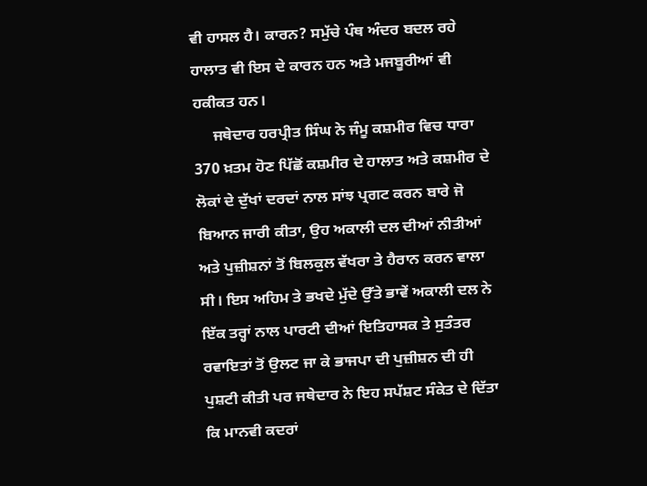ਵੀ ਹਾਸਲ ਹੈ। ਕਾਰਨ? ਸਮੁੱਚੇ ਪੰਥ ਅੰਦਰ ਬਦਲ ਰਹੇ ਹਾਲਾਤ ਵੀ ਇਸ ਦੇ ਕਾਰਨ ਹਨ ਅਤੇ ਮਜਬੂਰੀਆਂ ਵੀ ਹਕੀਕਤ ਹਨ।
     ਜਥੇਦਾਰ ਹਰਪ੍ਰੀਤ ਸਿੰਘ ਨੇ ਜੰਮੂ ਕਸ਼ਮੀਰ ਵਿਚ ਧਾਰਾ 370 ਖ਼ਤਮ ਹੋਣ ਪਿੱਛੋਂ ਕਸ਼ਮੀਰ ਦੇ ਹਾਲਾਤ ਅਤੇ ਕਸ਼ਮੀਰ ਦੇ ਲੋਕਾਂ ਦੇ ਦੁੱਖਾਂ ਦਰਦਾਂ ਨਾਲ ਸਾਂਝ ਪ੍ਰਗਟ ਕਰਨ ਬਾਰੇ ਜੋ ਬਿਆਨ ਜਾਰੀ ਕੀਤਾ, ਉਹ ਅਕਾਲੀ ਦਲ ਦੀਆਂ ਨੀਤੀਆਂ ਅਤੇ ਪੁਜ਼ੀਸ਼ਨਾਂ ਤੋਂ ਬਿਲਕੁਲ ਵੱਖਰਾ ਤੇ ਹੈਰਾਨ ਕਰਨ ਵਾਲਾ ਸੀ। ਇਸ ਅਹਿਮ ਤੇ ਭਖਦੇ ਮੁੱਦੇ ਉੱਤੇ ਭਾਵੇਂ ਅਕਾਲੀ ਦਲ ਨੇ ਇੱਕ ਤਰ੍ਹਾਂ ਨਾਲ ਪਾਰਟੀ ਦੀਆਂ ਇਤਿਹਾਸਕ ਤੇ ਸੁਤੰਤਰ ਰਵਾਇਤਾਂ ਤੋਂ ਉਲਟ ਜਾ ਕੇ ਭਾਜਪਾ ਦੀ ਪੁਜ਼ੀਸ਼ਨ ਦੀ ਹੀ ਪੁਸ਼ਟੀ ਕੀਤੀ ਪਰ ਜਥੇਦਾਰ ਨੇ ਇਹ ਸਪੱਸ਼ਟ ਸੰਕੇਤ ਦੇ ਦਿੱਤਾ ਕਿ ਮਾਨਵੀ ਕਦਰਾਂ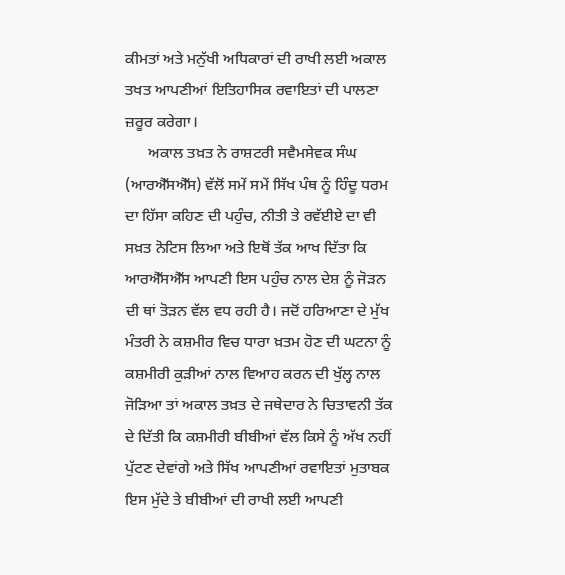ਕੀਮਤਾਂ ਅਤੇ ਮਨੁੱਖੀ ਅਧਿਕਾਰਾਂ ਦੀ ਰਾਖੀ ਲਈ ਅਕਾਲ ਤਖਤ ਆਪਣੀਆਂ ਇਤਿਹਾਸਿਕ ਰਵਾਇਤਾਂ ਦੀ ਪਾਲਣਾ ਜ਼ਰੂਰ ਕਰੇਗਾ।
      ਅਕਾਲ ਤਖ਼ਤ ਨੇ ਰਾਸ਼ਟਰੀ ਸਵੈਮਸੇਵਕ ਸੰਘ (ਆਰਐੱਸਐੱਸ) ਵੱਲੋਂ ਸਮੇਂ ਸਮੇਂ ਸਿੱਖ ਪੰਥ ਨੂੰ ਹਿੰਦੂ ਧਰਮ ਦਾ ਹਿੱਸਾ ਕਹਿਣ ਦੀ ਪਹੁੰਚ, ਨੀਤੀ ਤੇ ਰਵੱਈਏ ਦਾ ਵੀ ਸਖ਼ਤ ਨੋਟਿਸ ਲਿਆ ਅਤੇ ਇਥੋਂ ਤੱਕ ਆਖ ਦਿੱਤਾ ਕਿ ਆਰਐੱਸਐੱਸ ਆਪਣੀ ਇਸ ਪਹੁੰਚ ਨਾਲ ਦੇਸ਼ ਨੂੰ ਜੋੜਨ ਦੀ ਥਾਂ ਤੋੜਨ ਵੱਲ ਵਧ ਰਹੀ ਹੈ। ਜਦੋਂ ਹਰਿਆਣਾ ਦੇ ਮੁੱਖ ਮੰਤਰੀ ਨੇ ਕਸ਼ਮੀਰ ਵਿਚ ਧਾਰਾ ਖ਼ਤਮ ਹੋਣ ਦੀ ਘਟਨਾ ਨੂੰ ਕਸ਼ਮੀਰੀ ਕੁੜੀਆਂ ਨਾਲ ਵਿਆਹ ਕਰਨ ਦੀ ਖੁੱਲ੍ਹ ਨਾਲ ਜੋੜਿਆ ਤਾਂ ਅਕਾਲ ਤਖ਼ਤ ਦੇ ਜਥੇਦਾਰ ਨੇ ਚਿਤਾਵਨੀ ਤੱਕ ਦੇ ਦਿੱਤੀ ਕਿ ਕਸ਼ਮੀਰੀ ਬੀਬੀਆਂ ਵੱਲ ਕਿਸੇ ਨੂੰ ਅੱਖ ਨਹੀਂ ਪੁੱਟਣ ਦੇਵਾਂਗੇ ਅਤੇ ਸਿੱਖ ਆਪਣੀਆਂ ਰਵਾਇਤਾਂ ਮੁਤਾਬਕ ਇਸ ਮੁੱਦੇ ਤੇ ਬੀਬੀਆਂ ਦੀ ਰਾਖੀ ਲਈ ਆਪਣੀ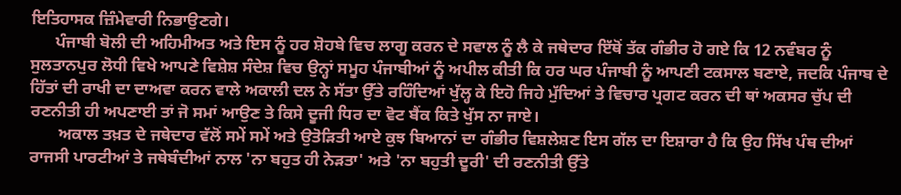ਇਤਿਹਾਸਕ ਜ਼ਿੰਮੇਵਾਰੀ ਨਿਭਾਉਣਗੇ।
      ਪੰਜਾਬੀ ਬੋਲੀ ਦੀ ਅਹਿਮੀਅਤ ਅਤੇ ਇਸ ਨੂੰ ਹਰ ਸ਼ੋਹਬੇ ਵਿਚ ਲਾਗੂ ਕਰਨ ਦੇ ਸਵਾਲ ਨੂੰ ਲੈ ਕੇ ਜਥੇਦਾਰ ਇੱਥੋਂ ਤੱਕ ਗੰਭੀਰ ਹੋ ਗਏ ਕਿ 12 ਨਵੰਬਰ ਨੂੰ ਸੁਲਤਾਨਪੁਰ ਲੋਧੀ ਵਿਖੇ ਆਪਣੇ ਵਿਸ਼ੇਸ਼ ਸੰਦੇਸ਼ ਵਿਚ ਉਨ੍ਹਾਂ ਸਮੂਹ ਪੰਜਾਬੀਆਂ ਨੂੰ ਅਪੀਲ ਕੀਤੀ ਕਿ ਹਰ ਘਰ ਪੰਜਾਬੀ ਨੂੰ ਆਪਣੀ ਟਕਸਾਲ ਬਣਾਏ, ਜਦਕਿ ਪੰਜਾਬ ਦੇ ਹਿੱਤਾਂ ਦੀ ਰਾਖੀ ਦਾ ਦਾਅਵਾ ਕਰਨ ਵਾਲੇ ਅਕਾਲੀ ਦਲ ਨੇ ਸੱਤਾ ਉੱਤੇ ਰਹਿੰਦਿਆਂ ਖੁੱਲ੍ਹ ਕੇ ਇਹੋ ਜਿਹੇ ਮੁੱਦਿਆਂ ਤੇ ਵਿਚਾਰ ਪ੍ਰਗਟ ਕਰਨ ਦੀ ਥਾਂ ਅਕਸਰ ਚੁੱਪ ਦੀ ਰਣਨੀਤੀ ਹੀ ਅਪਣਾਈ ਤਾਂ ਜੋ ਸਮਾਂ ਆਉਣ ਤੇ ਕਿਸੇ ਦੂਜੀ ਧਿਰ ਦਾ ਵੋਟ ਬੈਂਕ ਕਿਤੇ ਖੁੱਸ ਨਾ ਜਾਏ।
       ਅਕਾਲ ਤਖ਼ਤ ਦੇ ਜਥੇਦਾਰ ਵੱਲੋਂ ਸਮੇਂ ਸਮੇਂ ਅਤੇ ਉਤੋੜਿਤੀ ਆਏ ਕੁਝ ਬਿਆਨਾਂ ਦਾ ਗੰਭੀਰ ਵਿਸ਼ਲੇਸ਼ਣ ਇਸ ਗੱਲ ਦਾ ਇਸ਼ਾਰਾ ਹੈ ਕਿ ਉਹ ਸਿੱਖ ਪੰਥ ਦੀਆਂ ਰਾਜਸੀ ਪਾਰਟੀਆਂ ਤੇ ਜਥੇਬੰਦੀਆਂ ਨਾਲ 'ਨਾ ਬਹੁਤ ਹੀ ਨੇੜਤਾ' ਅਤੇ 'ਨਾ ਬਹੁਤੀ ਦੂਰੀ' ਦੀ ਰਣਨੀਤੀ ਉੱਤੇ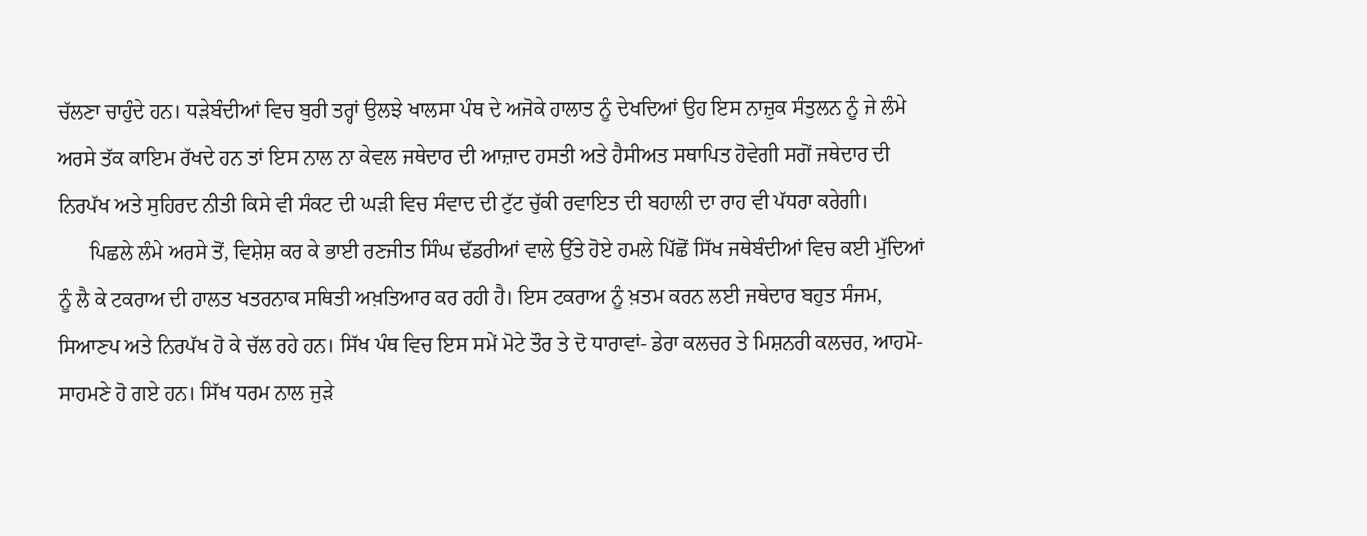ਚੱਲਣਾ ਚਾਹੁੰਦੇ ਹਨ। ਧੜੇਬੰਦੀਆਂ ਵਿਚ ਬੁਰੀ ਤਰ੍ਹਾਂ ਉਲਝੇ ਖਾਲਸਾ ਪੰਥ ਦੇ ਅਜੋਕੇ ਹਾਲਾਤ ਨੂੰ ਦੇਖਦਿਆਂ ਉਹ ਇਸ ਨਾਜ਼ੁਕ ਸੰਤੁਲਨ ਨੂੰ ਜੇ ਲੰਮੇ ਅਰਸੇ ਤੱਕ ਕਾਇਮ ਰੱਖਦੇ ਹਨ ਤਾਂ ਇਸ ਨਾਲ ਨਾ ਕੇਵਲ ਜਥੇਦਾਰ ਦੀ ਆਜ਼ਾਦ ਹਸਤੀ ਅਤੇ ਹੈਸੀਅਤ ਸਥਾਪਿਤ ਹੋਵੇਗੀ ਸਗੋਂ ਜਥੇਦਾਰ ਦੀ ਨਿਰਪੱਖ ਅਤੇ ਸੁਹਿਰਦ ਨੀਤੀ ਕਿਸੇ ਵੀ ਸੰਕਟ ਦੀ ਘੜੀ ਵਿਚ ਸੰਵਾਦ ਦੀ ਟੁੱਟ ਚੁੱਕੀ ਰਵਾਇਤ ਦੀ ਬਹਾਲੀ ਦਾ ਰਾਹ ਵੀ ਪੱਧਰਾ ਕਰੇਗੀ।
      ਪਿਛਲੇ ਲੰਮੇ ਅਰਸੇ ਤੋਂ, ਵਿਸ਼ੇਸ਼ ਕਰ ਕੇ ਭਾਈ ਰਣਜੀਤ ਸਿੰਘ ਢੱਡਰੀਆਂ ਵਾਲੇ ਉੱਤੇ ਹੋਏ ਹਮਲੇ ਪਿੱਛੋਂ ਸਿੱਖ ਜਥੇਬੰਦੀਆਂ ਵਿਚ ਕਈ ਮੁੱਦਿਆਂ ਨੂੰ ਲੈ ਕੇ ਟਕਰਾਅ ਦੀ ਹਾਲਤ ਖਤਰਨਾਕ ਸਥਿਤੀ ਅਖ਼ਤਿਆਰ ਕਰ ਰਹੀ ਹੈ। ਇਸ ਟਕਰਾਅ ਨੂੰ ਖ਼ਤਮ ਕਰਨ ਲਈ ਜਥੇਦਾਰ ਬਹੁਤ ਸੰਜਮ, ਸਿਆਣਪ ਅਤੇ ਨਿਰਪੱਖ ਹੋ ਕੇ ਚੱਲ ਰਹੇ ਹਨ। ਸਿੱਖ ਪੰਥ ਵਿਚ ਇਸ ਸਮੇਂ ਮੋਟੇ ਤੌਰ ਤੇ ਦੋ ਧਾਰਾਵਾਂ- ਡੇਰਾ ਕਲਚਰ ਤੇ ਮਿਸ਼ਨਰੀ ਕਲਚਰ, ਆਹਮੋ-ਸਾਹਮਣੇ ਹੋ ਗਏ ਹਨ। ਸਿੱਖ ਧਰਮ ਨਾਲ ਜੁੜੇ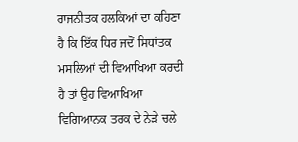ਰਾਜਨੀਤਕ ਹਲਕਿਆਂ ਦਾ ਕਹਿਣਾ ਹੈ ਕਿ ਇੱਕ ਧਿਰ ਜਦੋਂ ਸਿਧਾਂਤਕ ਮਸਲਿਆਂ ਦੀ ਵਿਆਖਿਆ ਕਰਦੀ ਹੈ ਤਾਂ ਉਹ ਵਿਆਖਿਆ ਵਿਗਿਆਨਕ ਤਰਕ ਦੇ ਨੇੜੇ ਚਲੇ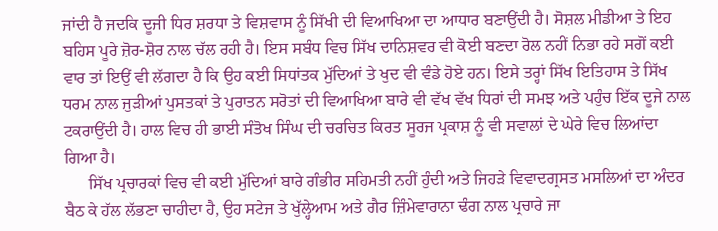ਜਾਂਦੀ ਹੈ ਜਦਕਿ ਦੂਜੀ ਧਿਰ ਸ਼ਰਧਾ ਤੇ ਵਿਸ਼ਵਾਸ ਨੂੰ ਸਿੱਖੀ ਦੀ ਵਿਆਖਿਆ ਦਾ ਆਧਾਰ ਬਣਾਉਂਦੀ ਹੈ। ਸੋਸ਼ਲ ਮੀਡੀਆ ਤੇ ਇਹ ਬਹਿਸ ਪੂਰੇ ਜ਼ੋਰ-ਸ਼ੋਰ ਨਾਲ ਚੱਲ ਰਹੀ ਹੈ। ਇਸ ਸਬੰਧ ਵਿਚ ਸਿੱਖ ਦਾਨਿਸ਼ਵਰ ਵੀ ਕੋਈ ਬਣਦਾ ਰੋਲ ਨਹੀਂ ਨਿਭਾ ਰਹੇ ਸਗੋਂ ਕਈ ਵਾਰ ਤਾਂ ਇਉਂ ਵੀ ਲੱਗਦਾ ਹੈ ਕਿ ਉਹ ਕਈ ਸਿਧਾਂਤਕ ਮੁੱਦਿਆਂ ਤੇ ਖੁਦ ਵੀ ਵੰਡੇ ਹੋਏ ਹਨ। ਇਸੇ ਤਰ੍ਹਾਂ ਸਿੱਖ ਇਤਿਹਾਸ ਤੇ ਸਿੱਖ ਧਰਮ ਨਾਲ ਜੁੜੀਆਂ ਪੁਸਤਕਾਂ ਤੇ ਪੁਰਾਤਨ ਸਰੋਤਾਂ ਦੀ ਵਿਆਖਿਆ ਬਾਰੇ ਵੀ ਵੱਖ ਵੱਖ ਧਿਰਾਂ ਦੀ ਸਮਝ ਅਤੇ ਪਹੁੰਚ ਇੱਕ ਦੂਜੇ ਨਾਲ ਟਕਰਾਉਂਦੀ ਹੈ। ਹਾਲ ਵਿਚ ਹੀ ਭਾਈ ਸੰਤੋਖ ਸਿੰਘ ਦੀ ਚਰਚਿਤ ਕਿਰਤ ਸੂਰਜ ਪ੍ਰਕਾਸ਼ ਨੂੰ ਵੀ ਸਵਾਲਾਂ ਦੇ ਘੇਰੇ ਵਿਚ ਲਿਆਂਦਾ ਗਿਆ ਹੈ।
      ਸਿੱਖ ਪ੍ਰਚਾਰਕਾਂ ਵਿਚ ਵੀ ਕਈ ਮੁੱਦਿਆਂ ਬਾਰੇ ਗੰਭੀਰ ਸਹਿਮਤੀ ਨਹੀਂ ਹੁੰਦੀ ਅਤੇ ਜਿਹੜੇ ਵਿਵਾਦਗ੍ਰਸਤ ਮਸਲਿਆਂ ਦਾ ਅੰਦਰ ਬੈਠ ਕੇ ਹੱਲ ਲੱਭਣਾ ਚਾਹੀਦਾ ਹੈ, ਉਹ ਸਟੇਜ ਤੇ ਖੁੱਲ੍ਹੇਆਮ ਅਤੇ ਗੈਰ ਜ਼ਿੰਮੇਵਾਰਾਨਾ ਢੰਗ ਨਾਲ ਪ੍ਰਚਾਰੇ ਜਾ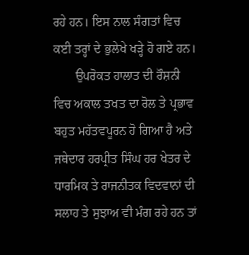ਰਹੇ ਹਨ। ਇਸ ਨਾਲ ਸੰਗਤਾਂ ਵਿਚ ਕਈ ਤਰ੍ਹਾਂ ਦੇ ਭੁਲੇਖੇ ਖੜ੍ਹੇ ਹੋ ਗਏ ਹਨ।
       ਉਪਰੋਕਤ ਹਾਲਾਤ ਦੀ ਰੌਸ਼ਨੀ ਵਿਚ ਅਕਾਲ ਤਖਤ ਦਾ ਰੋਲ ਤੇ ਪ੍ਰਭਾਵ ਬਹੁਤ ਮਹੱਤਵਪੂਰਨ ਹੋ ਗਿਆ ਹੈ ਅਤੇ ਜਥੇਦਾਰ ਹਰਪ੍ਰੀਤ ਸਿੰਘ ਹਰ ਖੇਤਰ ਦੇ ਧਾਰਮਿਕ ਤੇ ਰਾਜਨੀਤਕ ਵਿਦਵਾਨਾਂ ਦੀ ਸਲਾਹ ਤੇ ਸੁਝਾਅ ਵੀ ਮੰਗ ਰਹੇ ਹਨ ਤਾਂ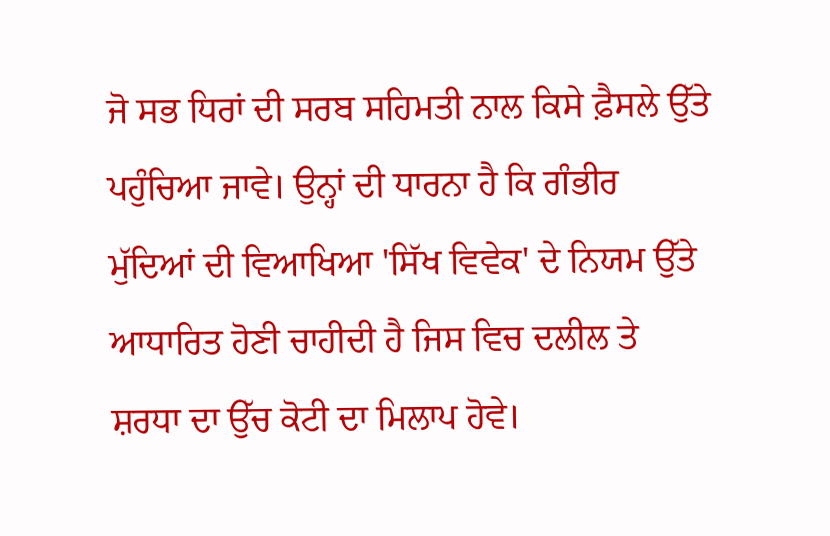ਜੋ ਸਭ ਧਿਰਾਂ ਦੀ ਸਰਬ ਸਹਿਮਤੀ ਨਾਲ ਕਿਸੇ ਫ਼ੈਸਲੇ ਉੱਤੇ ਪਹੁੰਚਿਆ ਜਾਵੇ। ਉਨ੍ਹਾਂ ਦੀ ਧਾਰਨਾ ਹੈ ਕਿ ਗੰਭੀਰ ਮੁੱਦਿਆਂ ਦੀ ਵਿਆਖਿਆ 'ਸਿੱਖ ਵਿਵੇਕ' ਦੇ ਨਿਯਮ ਉੱਤੇ ਆਧਾਰਿਤ ਹੋਣੀ ਚਾਹੀਦੀ ਹੈ ਜਿਸ ਵਿਚ ਦਲੀਲ ਤੇ ਸ਼ਰਧਾ ਦਾ ਉੱਚ ਕੋਟੀ ਦਾ ਮਿਲਾਪ ਹੋਵੇ।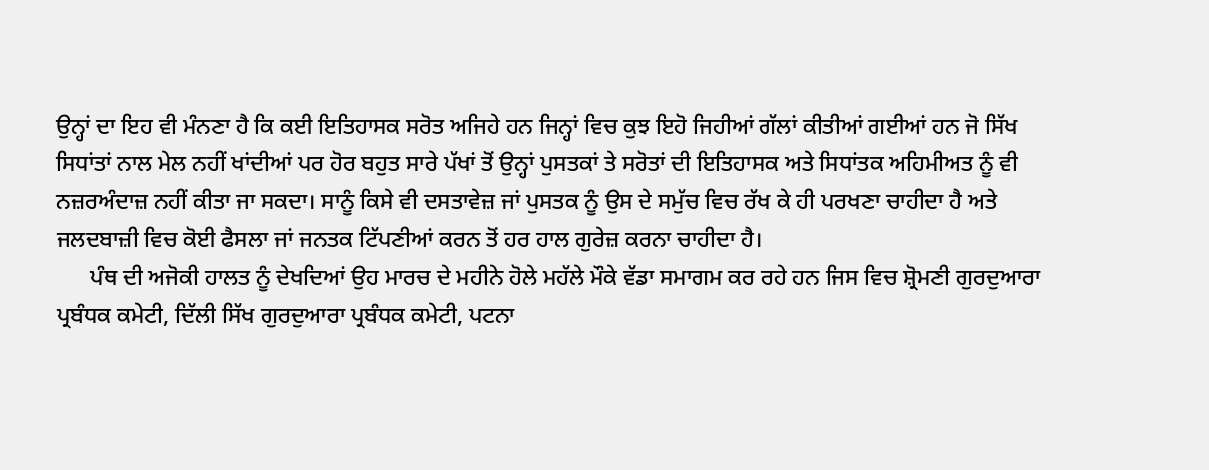ਉਨ੍ਹਾਂ ਦਾ ਇਹ ਵੀ ਮੰਨਣਾ ਹੈ ਕਿ ਕਈ ਇਤਿਹਾਸਕ ਸਰੋਤ ਅਜਿਹੇ ਹਨ ਜਿਨ੍ਹਾਂ ਵਿਚ ਕੁਝ ਇਹੋ ਜਿਹੀਆਂ ਗੱਲਾਂ ਕੀਤੀਆਂ ਗਈਆਂ ਹਨ ਜੋ ਸਿੱਖ ਸਿਧਾਂਤਾਂ ਨਾਲ ਮੇਲ ਨਹੀਂ ਖਾਂਦੀਆਂ ਪਰ ਹੋਰ ਬਹੁਤ ਸਾਰੇ ਪੱਖਾਂ ਤੋਂ ਉਨ੍ਹਾਂ ਪੁਸਤਕਾਂ ਤੇ ਸਰੋਤਾਂ ਦੀ ਇਤਿਹਾਸਕ ਅਤੇ ਸਿਧਾਂਤਕ ਅਹਿਮੀਅਤ ਨੂੰ ਵੀ ਨਜ਼ਰਅੰਦਾਜ਼ ਨਹੀਂ ਕੀਤਾ ਜਾ ਸਕਦਾ। ਸਾਨੂੰ ਕਿਸੇ ਵੀ ਦਸਤਾਵੇਜ਼ ਜਾਂ ਪੁਸਤਕ ਨੂੰ ਉਸ ਦੇ ਸਮੁੱਚ ਵਿਚ ਰੱਖ ਕੇ ਹੀ ਪਰਖਣਾ ਚਾਹੀਦਾ ਹੈ ਅਤੇ ਜਲਦਬਾਜ਼ੀ ਵਿਚ ਕੋਈ ਫੈਸਲਾ ਜਾਂ ਜਨਤਕ ਟਿੱਪਣੀਆਂ ਕਰਨ ਤੋਂ ਹਰ ਹਾਲ ਗੁਰੇਜ਼ ਕਰਨਾ ਚਾਹੀਦਾ ਹੈ।
      ਪੰਥ ਦੀ ਅਜੋਕੀ ਹਾਲਤ ਨੂੰ ਦੇਖਦਿਆਂ ਉਹ ਮਾਰਚ ਦੇ ਮਹੀਨੇ ਹੋਲੇ ਮਹੱਲੇ ਮੌਕੇ ਵੱਡਾ ਸਮਾਗਮ ਕਰ ਰਹੇ ਹਨ ਜਿਸ ਵਿਚ ਸ਼੍ਰੋਮਣੀ ਗੁਰਦੁਆਰਾ ਪ੍ਰਬੰਧਕ ਕਮੇਟੀ, ਦਿੱਲੀ ਸਿੱਖ ਗੁਰਦੁਆਰਾ ਪ੍ਰਬੰਧਕ ਕਮੇਟੀ, ਪਟਨਾ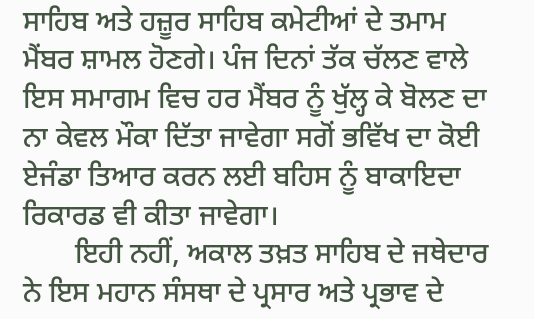ਸਾਹਿਬ ਅਤੇ ਹਜ਼ੂਰ ਸਾਹਿਬ ਕਮੇਟੀਆਂ ਦੇ ਤਮਾਮ ਮੈਂਬਰ ਸ਼ਾਮਲ ਹੋਣਗੇ। ਪੰਜ ਦਿਨਾਂ ਤੱਕ ਚੱਲਣ ਵਾਲੇ ਇਸ ਸਮਾਗਮ ਵਿਚ ਹਰ ਮੈਂਬਰ ਨੂੰ ਖੁੱਲ੍ਹ ਕੇ ਬੋਲਣ ਦਾ ਨਾ ਕੇਵਲ ਮੌਕਾ ਦਿੱਤਾ ਜਾਵੇਗਾ ਸਗੋਂ ਭਵਿੱਖ ਦਾ ਕੋਈ ਏਜੰਡਾ ਤਿਆਰ ਕਰਨ ਲਈ ਬਹਿਸ ਨੂੰ ਬਾਕਾਇਦਾ ਰਿਕਾਰਡ ਵੀ ਕੀਤਾ ਜਾਵੇਗਾ।
       ਇਹੀ ਨਹੀਂ, ਅਕਾਲ ਤਖ਼ਤ ਸਾਹਿਬ ਦੇ ਜਥੇਦਾਰ ਨੇ ਇਸ ਮਹਾਨ ਸੰਸਥਾ ਦੇ ਪ੍ਰਸਾਰ ਅਤੇ ਪ੍ਰਭਾਵ ਦੇ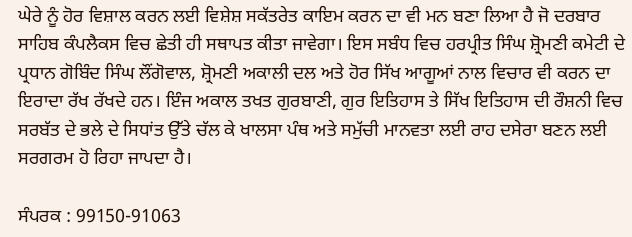ਘੇਰੇ ਨੂੰ ਹੋਰ ਵਿਸ਼ਾਲ ਕਰਨ ਲਈ ਵਿਸ਼ੇਸ਼ ਸਕੱਤਰੇਤ ਕਾਇਮ ਕਰਨ ਦਾ ਵੀ ਮਨ ਬਣਾ ਲਿਆ ਹੈ ਜੋ ਦਰਬਾਰ ਸਾਹਿਬ ਕੰਪਲੈਕਸ ਵਿਚ ਛੇਤੀ ਹੀ ਸਥਾਪਤ ਕੀਤਾ ਜਾਵੇਗਾ। ਇਸ ਸਬੰਧ ਵਿਚ ਹਰਪ੍ਰੀਤ ਸਿੰਘ ਸ਼੍ਰੋਮਣੀ ਕਮੇਟੀ ਦੇ ਪ੍ਰਧਾਨ ਗੋਬਿੰਦ ਸਿੰਘ ਲੌਂਗੋਵਾਲ, ਸ਼੍ਰੋਮਣੀ ਅਕਾਲੀ ਦਲ ਅਤੇ ਹੋਰ ਸਿੱਖ ਆਗੂਆਂ ਨਾਲ ਵਿਚਾਰ ਵੀ ਕਰਨ ਦਾ ਇਰਾਦਾ ਰੱਖ ਰੱਖਦੇ ਹਨ। ਇੰਜ ਅਕਾਲ ਤਖਤ ਗੁਰਬਾਣੀ, ਗੁਰ ਇਤਿਹਾਸ ਤੇ ਸਿੱਖ ਇਤਿਹਾਸ ਦੀ ਰੌਸ਼ਨੀ ਵਿਚ ਸਰਬੱਤ ਦੇ ਭਲੇ ਦੇ ਸਿਧਾਂਤ ਉੱਤੇ ਚੱਲ ਕੇ ਖਾਲਸਾ ਪੰਥ ਅਤੇ ਸਮੁੱਚੀ ਮਾਨਵਤਾ ਲਈ ਰਾਹ ਦਸੇਰਾ ਬਣਨ ਲਈ ਸਰਗਰਮ ਹੋ ਰਿਹਾ ਜਾਪਦਾ ਹੈ।

ਸੰਪਰਕ : 99150-91063